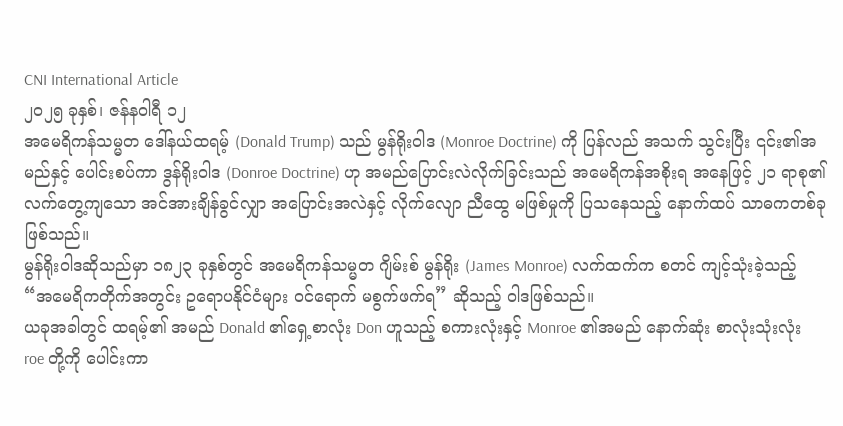CNI International Article
၂၀၂၅ ခုနှစ်၊ ဇန်နဝါရီ ၁၂
အမေရိကန်သမ္မတ ဒေါ်နယ်ထရမ့် (Donald Trump) သည် မွန်ရိုးဝါဒ (Monroe Doctrine) ကို ပြန်လည် အသက် သွင်းပြီး ၎င်း၏အမည်နှင့် ပေါင်းစပ်ကာ ဒွန်ရိုးဝါဒ (Donroe Doctrine) ဟု အမည်ပြောင်းလဲလိုက်ခြင်းသည် အမေရိကန်အစိုးရ အနေဖြင့် ၂၁ ရာစု၏ လက်တွေ့ကျသော အင်အားချိန်ခွင်လျှာ အပြောင်းအလဲနှင့် လိုက်လျော ညီထွေ မဖြစ်မှုကို ပြသနေသည့် နောက်ထပ် သာဓကတစ်ခုဖြစ်သည်။
မွန်ရိုးဝါဒဆိုသည်မှာ ၁၈၂၃ ခုနှစ်တွင် အမေရိကန်သမ္မတ ဂျိမ်းစ် မွန်ရိုး (James Monroe) လက်ထက်က စတင် ကျင့်သုံးခဲ့သည့် “အမေရိကတိုက်အတွင်း ဥရောပနိုင်ငံများ ဝင်ရောက် မစွက်ဖက်ရ” ဆိုသည့် ဝါဒဖြစ်သည်။
ယခုအခါတွင် ထရမ့်၏ အမည် Donald ၏ရှေ့စာလုံး Don ဟူသည့် စကားလုံးနှင့် Monroe ၏အမည် နောက်ဆုံး စာလုံးသုံးလုံး roe တို့ကို ပေါင်းကာ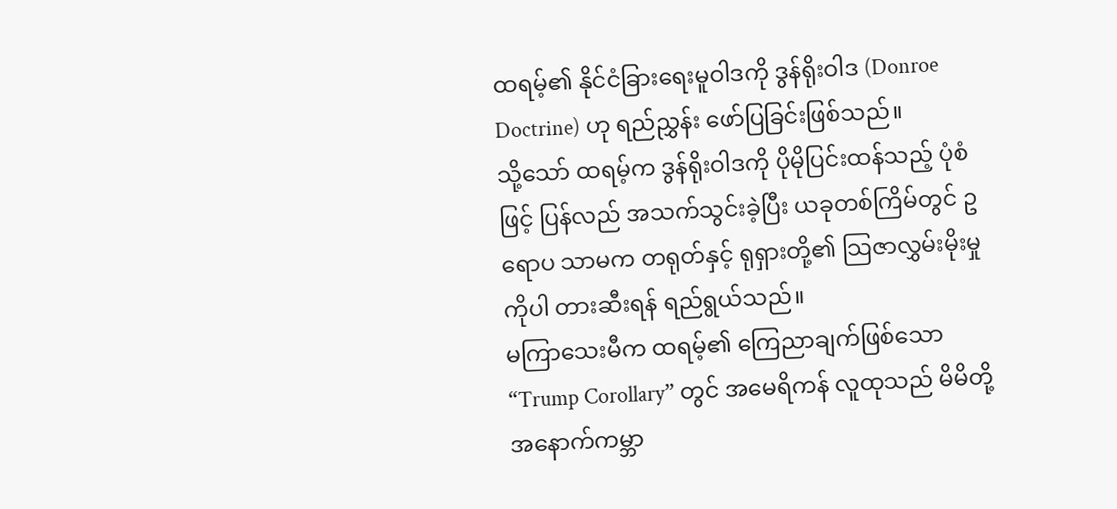ထရမ့်၏ နိုင်ငံခြားရေးမူဝါဒကို ဒွန်ရိုးဝါဒ (Donroe Doctrine) ဟု ရည်ညွှန်း ဖော်ပြခြင်းဖြစ်သည်။
သို့သော် ထရမ့်က ဒွန်ရိုးဝါဒကို ပိုမိုပြင်းထန်သည့် ပုံစံဖြင့် ပြန်လည် အသက်သွင်းခဲ့ပြီး ယခုတစ်ကြိမ်တွင် ဥရောပ သာမက တရုတ်နှင့် ရုရှားတို့၏ သြဇာလွှမ်းမိုးမှုကိုပါ တားဆီးရန် ရည်ရွယ်သည်။
မကြာသေးမီက ထရမ့်၏ ကြေညာချက်ဖြစ်သော “Trump Corollary” တွင် အမေရိကန် လူထုသည် မိမိတို့ အနောက်ကမ္ဘာ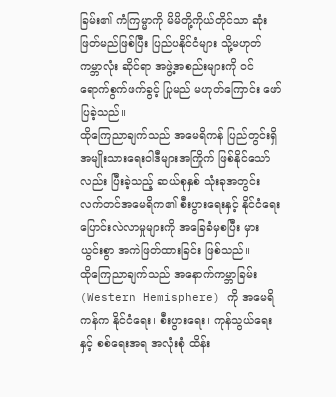ခြမ်း၏ ကံကြမ္မာကို မိမိတို့ကိုယ်တိုင်သာ ဆုံးဖြတ်မည်ဖြစ်ပြီး ပြည်ပနိုင်ငံများ သို့မဟုတ် ကမ္ဘာလုံး ဆိုင်ရာ အဖွဲ့အစည်းများကို ဝင်ရောက်စွက်ဖက်ခွင့် ပြုမည် မဟုတ်ကြောင်း ဖော်ပြခဲ့သည်။
ထိုကြေညာချက်သည် အမေရိကန် ပြည်တွင်းရှိ အမျိုးသားရေးဝါဒီများအကြိုက် ဖြစ်နိုင်သော်လည်း ပြီးခဲ့သည့် ဆယ်စုနှစ် သုံးခုအတွင်း လက်တင်အမေရိက၏ စီးပွားရေးနှင့် နိုင်ငံရေး ပြောင်းလဲလာမှုများကို အခြေခံမှစပြီး မှားယွင်းစွာ အကဲဖြတ်ထားခြင်း ဖြစ်သည်။
ထိုကြေညာချက်သည် အနောက်ကမ္ဘာခြမ်း (Western Hemisphere) ကို အမေရိကန်က နိုင်ငံရေး၊ စီးပွားရေး၊ ကုန်သွယ်ရေးနှင့် စစ်ရေးအရ အလုံးစုံ ထိန်း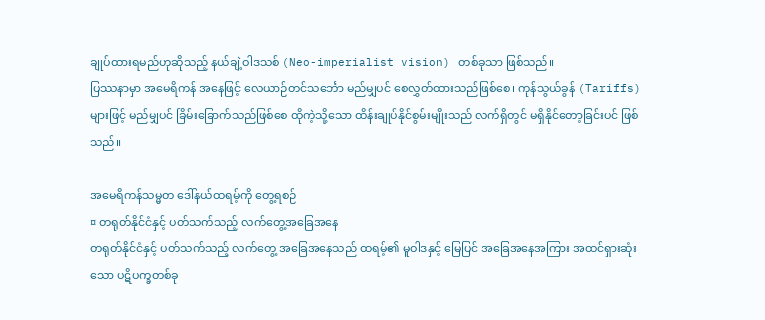ချုပ်ထားရမည်ဟုဆိုသည့် နယ်ချဲ့ဝါဒသစ် (Neo-imperialist vision) တစ်ခုသာ ဖြစ်သည်။
ပြဿနာမှာ အမေရိကန် အနေဖြင့် လေယာဉ်တင်သင်္ဘော မည်မျှပင် စေလွှတ်ထားသည်ဖြစ်စေ၊ ကုန်သွယ်ခွန် (Tariffs) များဖြင့် မည်မျှပင် ခြိမ်းခြောက်သည်ဖြစ်စေ ထိုကဲ့သို့သော ထိန်းချုပ်နိုင်စွမ်းမျိုးသည် လက်ရှိတွင် မရှိနိုင်တော့ခြင်းပင် ဖြစ်သည်။

အမေရိကန်သမ္မတ ဒေါ်နယ်ထရမ့်ကို တွေ့ရစဉ်
¤ တရုတ်နိုင်ငံနှင့် ပတ်သက်သည့် လက်တွေ့အခြေအနေ
တရုတ်နိုင်ငံနှင့် ပတ်သက်သည့် လက်တွေ့ အခြေအနေသည် ထရမ့်၏ မူဝါဒနှင့် မြေပြင် အခြေအနေအကြား အထင်ရှားဆုံးသော ပဋိပက္ခတစ်ခု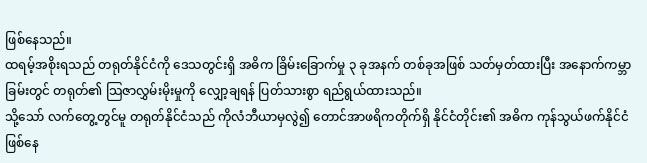ဖြစ်နေသည်။
ထရမ့်အစိုးရသည် တရုတ်နိုင်ငံကို ဒေသတွင်းရှိ အဓိက ခြိမ်းခြောက်မှု ၃ ခုအနက် တစ်ခုအဖြစ် သတ်မှတ်ထားပြီး အနောက်ကမ္ဘာခြမ်းတွင် တရုတ်၏ သြဇာလွှမ်းမိုးမှုကို လျှော့ချရန် ပြတ်သားစွာ ရည်ရွယ်ထားသည်။
သို့သော် လက်တွေ့တွင်မူ တရုတ်နိုင်ငံသည် ကိုလံဘီယာမှလွဲ၍ တောင်အာဖရိကတိုက်ရှိ နိုင်ငံတိုင်း၏ အဓိက ကုန်သွယ်ဖက်နိုင်ငံ ဖြစ်နေ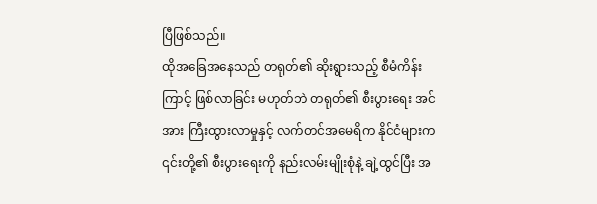ပြီဖြစ်သည်။
ထိုအခြေအနေသည် တရုတ်၏ ဆိုးရွားသည့် စီမံကိန်းကြာင့် ဖြစ်လာခြင်း မဟုတ်ဘဲ တရုတ်၏ စီးပွားရေး အင်အား ကြီးထွားလာမှုနှင့် လက်တင်အမေရိက နိုင်ငံများက ၎င်းတို့၏ စီးပွားရေးကို နည်းလမ်းမျိုးစုံနဲ့ ချဲ့ထွင်ပြီး အ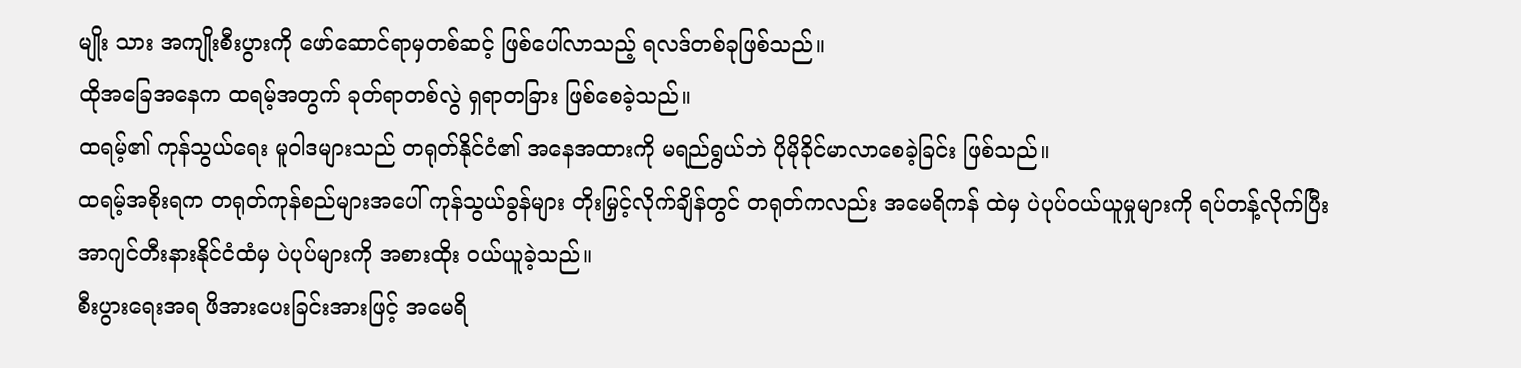မျိုး သား အကျိုးစီးပွားကို ဖော်ဆောင်ရာမှတစ်ဆင့် ဖြစ်ပေါ်လာသည့် ရလဒ်တစ်ခုဖြစ်သည်။
ထိုအခြေအနေက ထရမ့်အတွက် ခုတ်ရာတစ်လွဲ ရှရာတခြား ဖြစ်စေခဲ့သည်။
ထရမ့်၏ ကုန်သွယ်ရေး မူဝါဒများသည် တရုတ်နိုင်ငံ၏ အနေအထားကို မရည်ရွယ်ဘဲ ပိုမိုခိုင်မာလာစေခဲ့ခြင်း ဖြစ်သည်။
ထရမ့်အစိုးရက တရုတ်ကုန်စည်များအပေါ် ကုန်သွယ်ခွန်များ တိုးမြှင့်လိုက်ချိန်တွင် တရုတ်ကလည်း အမေရိကန် ထဲမှ ပဲပုပ်ဝယ်ယူမှုများကို ရပ်တန့်လိုက်ပြီး အာဂျင်တီးနားနိုင်ငံထံမှ ပဲပုပ်များကို အစားထိုး ဝယ်ယူခဲ့သည်။
စီးပွားရေးအရ ဖိအားပေးခြင်းအားဖြင့် အမေရိ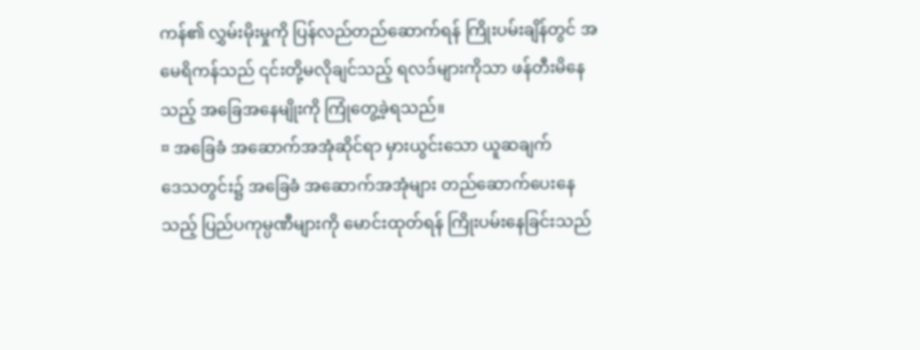ကန်၏ လွှမ်းမိုးမှုကို ပြန်လည်တည်ဆောက်ရန် ကြိုးပမ်းချိန်တွင် အမေရိကန်သည် ၎င်းတို့မလိုချင်သည့် ရလဒ်များကိုသာ ဖန်တီးမိနေသည့် အခြေအနေမျိုးကို ကြုံတွေ့ခဲ့ရသည်။
¤ အခြေခံ အဆောက်အအုံဆိုင်ရာ မှားယွင်းသော ယူဆချက်
ဒေသတွင်း၌ အခြေခံ အဆောက်အအုံများ တည်ဆောက်ပေးနေသည့် ပြည်ပကုမ္ပဏီများကို မောင်းထုတ်ရန် ကြိုးပမ်းနေခြင်းသည်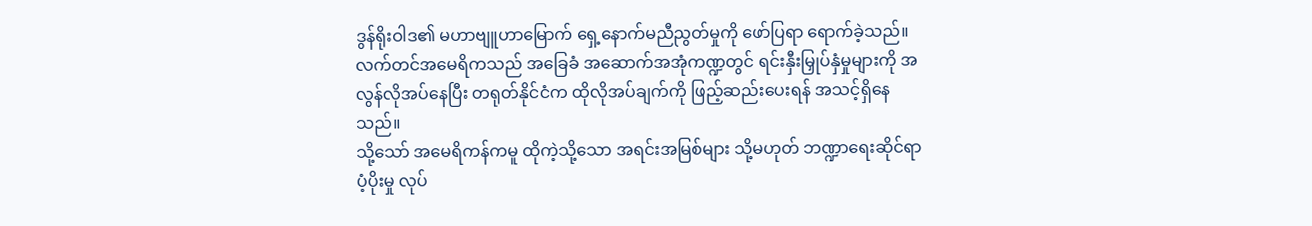ဒွန်ရိုးဝါဒ၏ မဟာဗျူဟာမြောက် ရှေ့နောက်မညီညွတ်မှုကို ဖော်ပြရာ ရောက်ခဲ့သည်။
လက်တင်အမေရိကသည် အခြေခံ အဆောက်အအုံကဏ္ဍတွင် ရင်းနှီးမြှုပ်နှံမှုများကို အလွန်လိုအပ်နေပြီး တရုတ်နိုင်ငံက ထိုလိုအပ်ချက်ကို ဖြည့်ဆည်းပေးရန် အသင့်ရှိနေသည်။
သို့သော် အမေရိကန်ကမူ ထိုကဲ့သို့သော အရင်းအမြစ်များ သို့မဟုတ် ဘဏ္ဍာရေးဆိုင်ရာ ပံ့ပိုးမှု လုပ်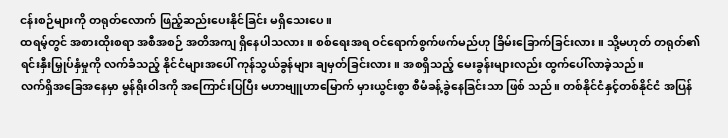ငန်းစဉ်များကို တရုတ်လောက် ဖြည့်ဆည်းပေးနိုင်ခြင်း မရှိသေးပေ။
ထရမ့်တွင် အစားထိုးစရာ အစီအစဉ် အတိအကျ ရှိနေပါသလား။ စစ်ရေးအရ ဝင်ရောက်စွက်ဖက်မည်ဟု ခြိမ်းခြောက်ခြင်းလား။ သို့မဟုတ် တရုတ်၏ ရင်းနှီးမြှုပ်နှံမှုကို လက်ခံသည့် နိုင်ငံများအပေါ် ကုန်သွယ်ခွန်များ ချမှတ်ခြင်းလား။ အစရှိသည့် မေးခွန်းများလည်း ထွက်ပေါ်လာခဲ့သည်။
လက်ရှိအခြေအနေမှာ မွန်ရိုးဝါဒကို အကြောင်းပြပြီး မဟာဗျူဟာမြောက် မှားယွင်းစွာ စီမံခန့်ခွဲနေခြင်းသာ ဖြစ် သည်။ တစ်နိုင်ငံနှင့်တစ်နိုင်ငံ အပြန်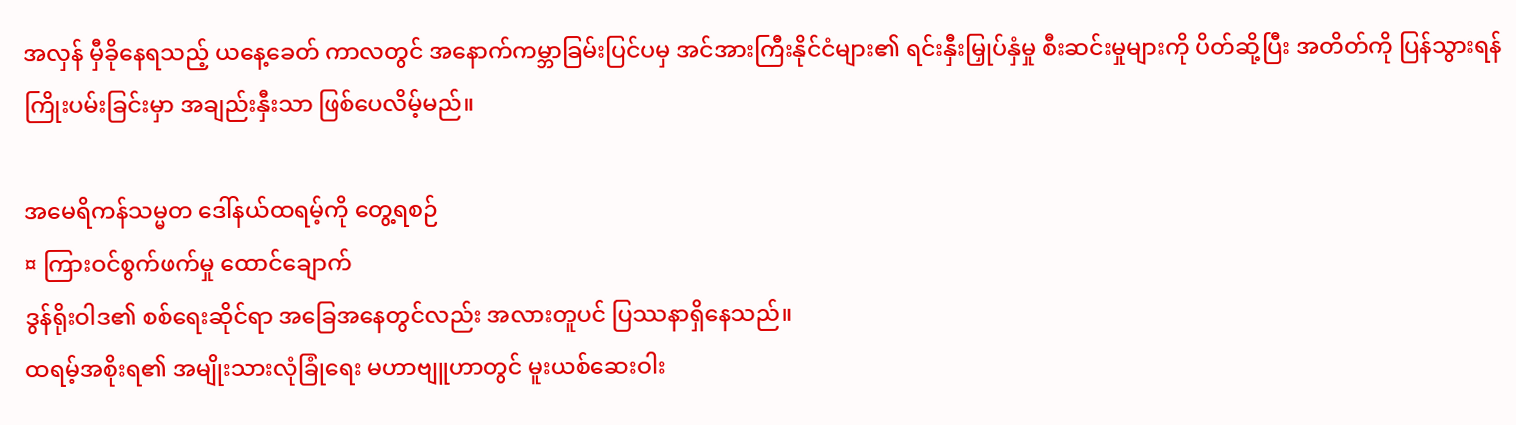အလှန် မှီခိုနေရသည့် ယနေ့ခေတ် ကာလတွင် အနောက်ကမ္ဘာခြမ်းပြင်ပမှ အင်အားကြီးနိုင်ငံများ၏ ရင်းနှီးမြှုပ်နှံမှု စီးဆင်းမှုများကို ပိတ်ဆို့ပြီး အတိတ်ကို ပြန်သွားရန် ကြိုးပမ်းခြင်းမှာ အချည်းနှီးသာ ဖြစ်ပေလိမ့်မည်။

အမေရိကန်သမ္မတ ဒေါ်နယ်ထရမ့်ကို တွေ့ရစဉ်
¤ ကြားဝင်စွက်ဖက်မှု ထောင်ချောက်
ဒွန်ရိုးဝါဒ၏ စစ်ရေးဆိုင်ရာ အခြေအနေတွင်လည်း အလားတူပင် ပြဿနာရှိနေသည်။
ထရမ့်အစိုးရ၏ အမျိုးသားလုံခြုံရေး မဟာဗျူဟာတွင် မူးယစ်ဆေးဝါး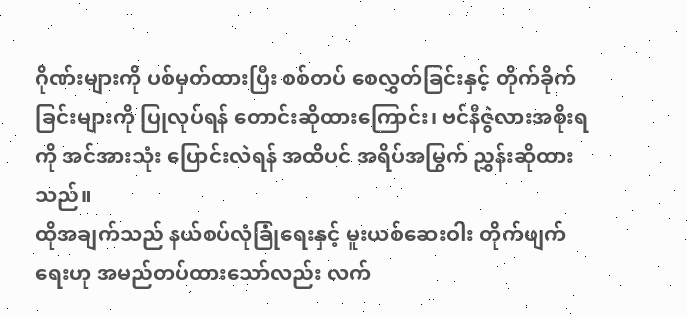ဂိုဏ်းများကို ပစ်မှတ်ထားပြီး စစ်တပ် စေလွှတ်ခြင်းနှင့် တိုက်ခိုက်ခြင်းများကို ပြုလုပ်ရန် တောင်းဆိုထားကြောင်း၊ ဗင်နီဇွဲလားအစိုးရကို အင်အားသုံး ပြောင်းလဲရန် အထိပင် အရိပ်အမြွက် ညွှန်းဆိုထားသည်။
ထိုအချက်သည် နယ်စပ်လုံခြုံရေးနှင့် မူးယစ်ဆေးဝါး တိုက်ဖျက်ရေးဟု အမည်တပ်ထားသော်လည်း လက်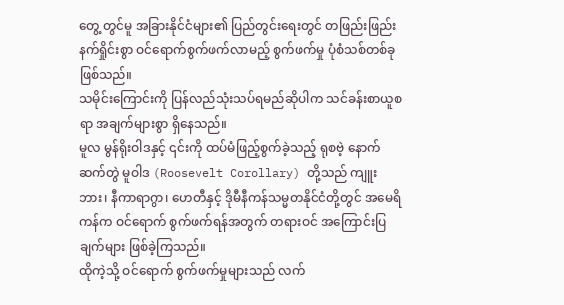တွေ့ တွင်မူ အခြားနိုင်ငံများ၏ ပြည်တွင်းရေးတွင် တဖြည်းဖြည်း နက်ရှိုင်းစွာ ဝင်ရောက်စွက်ဖက်လာမည့် စွက်ဖက်မှု ပုံစံသစ်တစ်ခု ဖြစ်သည်။
သမိုင်းကြောင်းကို ပြန်လည်သုံးသပ်ရမည်ဆိုပါက သင်ခန်းစာယူစရာ အချက်များစွာ ရှိနေသည်။
မူလ မွန်ရိုးဝါဒနှင့် ၎င်းကို ထပ်မံဖြည့်စွက်ခဲ့သည့် ရုစဗဲ့ နောက်ဆက်တွဲ မူဝါဒ (Roosevelt Corollary) တို့သည် ကျူးဘား၊ နီကာရာဂွာ၊ ဟေတီနှင့် ဒိုမီနီကန်သမ္မတနိုင်ငံတို့တွင် အမေရိကန်က ဝင်ရောက် စွက်ဖက်ရန်အတွက် တရားဝင် အကြောင်းပြချက်များ ဖြစ်ခဲ့ကြသည်။
ထိုကဲ့သို့ ဝင်ရောက် စွက်ဖက်မှုများသည် လက်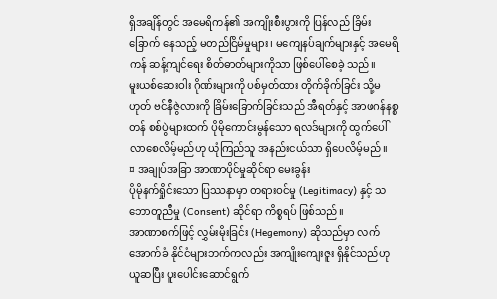ရှိအချိန်တွင် အမေရိကန်၏ အကျိုးစီးပွားကို ပြန်လည် ခြိမ်းခြောက် နေသည့် မတည်ငြိမ်မှုများ၊ မကျေနပ်ချက်များနှင့် အမေရိကန် ဆန့်ကျင်ရေး စိတ်ဓာတ်များကိုသာ ဖြစ်ပေါ်စေခဲ့ သည်။
မူးယစ်ဆေးဝါး ဂိုဏ်းများကို ပစ်မှတ်ထား တိုက်ခိုက်ခြင်း သို့မဟုတ် ဗင်နီဇွဲလားကို ခြိမ်းခြောက်ခြင်းသည် အီရတ်နှင့် အာဖဂန်နစ္စတန် စစ်ပွဲများထက် ပိုမိုကောင်းမွန်သော ရလဒ်များကို ထွက်ပေါ်လာစေလိမ့်မည်ဟု ယုံကြည်သူ အနည်းငယ်သာ ရှိပေလိမ့်မည်။
¤ အချုပ်အခြာ အာဏာပိုင်မှုဆိုင်ရာ မေးခွန်း
ပိုမိုနက်ရှိုင်းသော ပြဿနာမှာ တရားဝင်မှု (Legitimacy) နှင့် သဘောတူညီမှု (Consent) ဆိုင်ရာ ကိစ္စရပ် ဖြစ်သည်။
အာဏာစက်ဖြင့် လွှမ်းမိုးခြင်း (Hegemony) ဆိုသည်မှာ လက်အောက်ခံ နိုင်ငံများဘက်ကလည်း အကျိုးကျေးဇူး ရှိနိုင်သည်ဟု ယူဆပြီး ပူးပေါင်းဆောင်ရွက်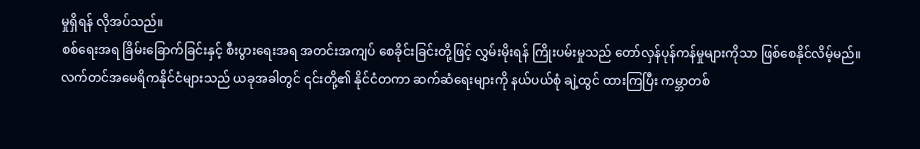မှုရှိရန် လိုအပ်သည်။
စစ်ရေးအရ ခြိမ်းခြောက်ခြင်းနှင့် စီးပွားရေးအရ အတင်းအကျပ် စေခိုင်းခြင်းတို့ဖြင့် လွှမ်းမိုးရန် ကြိုးပမ်းမှုသည် တော်လှန်ပုန်ကန်မှုများကိုသာ ဖြစ်စေနိုင်လိမ့်မည်။
လက်တင်အမေရိကနိုင်ငံများသည် ယခုအခါတွင် ၎င်းတို့၏ နိုင်ငံတကာ ဆက်ဆံရေးများကို နယ်ပယ်စုံ ချဲ့ထွင် ထားကြပြီး ကမ္ဘာတစ်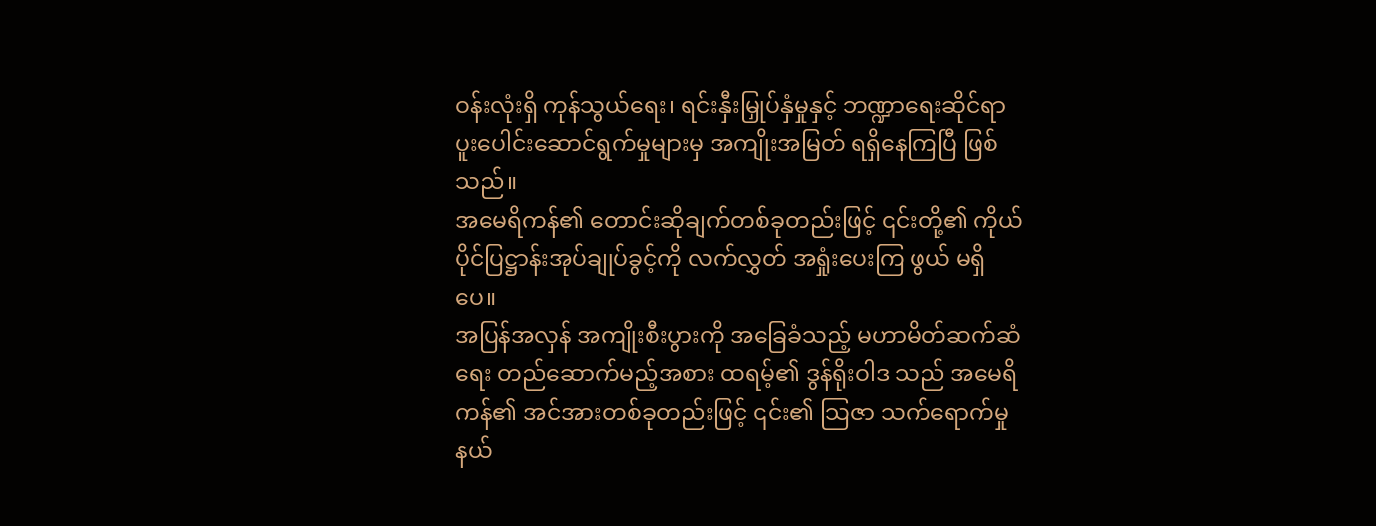ဝန်းလုံးရှိ ကုန်သွယ်ရေး၊ ရင်းနှီးမြှုပ်နှံမှုနှင့် ဘဏ္ဍာရေးဆိုင်ရာ ပူးပေါင်းဆောင်ရွက်မှုများမှ အကျိုးအမြတ် ရရှိနေကြပြီ ဖြစ်သည်။
အမေရိကန်၏ တောင်းဆိုချက်တစ်ခုတည်းဖြင့် ၎င်းတို့၏ ကိုယ်ပိုင်ပြဋ္ဌာန်းအုပ်ချုပ်ခွင့်ကို လက်လွှတ် အရှုံးပေးကြ ဖွယ် မရှိပေ။
အပြန်အလှန် အကျိုးစီးပွားကို အခြေခံသည့် မဟာမိတ်ဆက်ဆံရေး တည်ဆောက်မည့်အစား ထရမ့်၏ ဒွန်ရိုးဝါဒ သည် အမေရိကန်၏ အင်အားတစ်ခုတည်းဖြင့် ၎င်း၏ သြဇာ သက်ရောက်မှု နယ်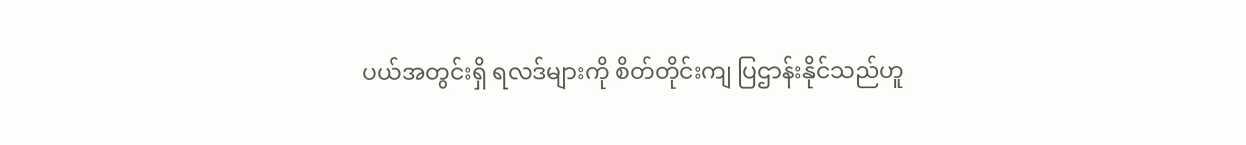ပယ်အတွင်းရှိ ရလဒ်များကို စိတ်တိုင်းကျ ပြဌာန်းနိုင်သည်ဟူ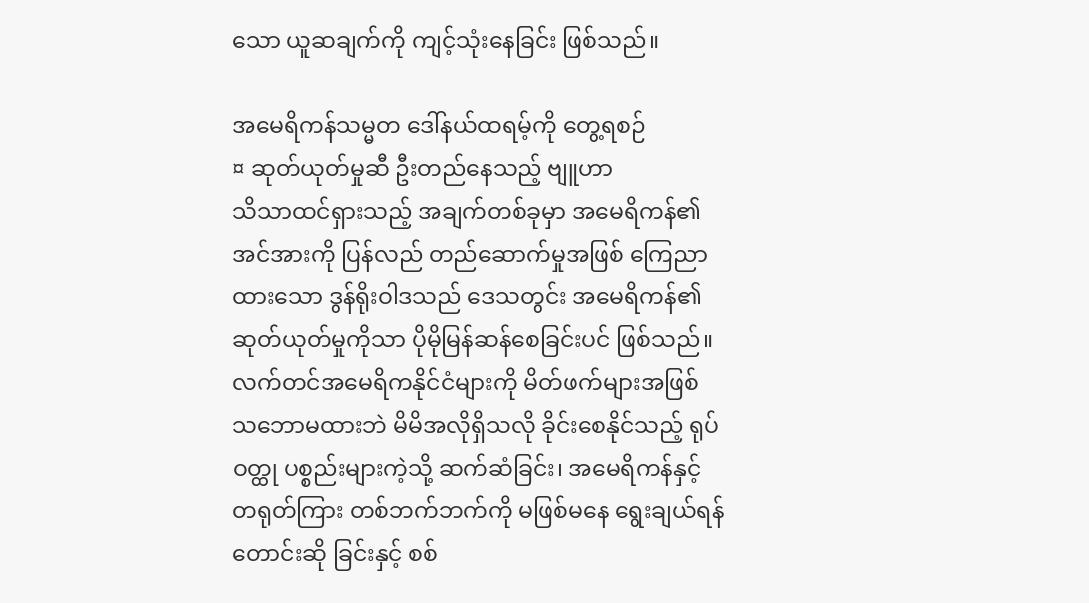သော ယူဆချက်ကို ကျင့်သုံးနေခြင်း ဖြစ်သည်။

အမေရိကန်သမ္မတ ဒေါ်နယ်ထရမ့်ကို တွေ့ရစဉ်
¤ ဆုတ်ယုတ်မှုဆီ ဦးတည်နေသည့် ဗျူဟာ
သိသာထင်ရှားသည့် အချက်တစ်ခုမှာ အမေရိကန်၏ အင်အားကို ပြန်လည် တည်ဆောက်မှုအဖြစ် ကြေညာ ထားသော ဒွန်ရိုးဝါဒသည် ဒေသတွင်း အမေရိကန်၏ ဆုတ်ယုတ်မှုကိုသာ ပိုမိုမြန်ဆန်စေခြင်းပင် ဖြစ်သည်။
လက်တင်အမေရိကနိုင်ငံများကို မိတ်ဖက်များအဖြစ် သဘောမထားဘဲ မိမိအလိုရှိသလို ခိုင်းစေနိုင်သည့် ရုပ်ဝတ္ထု ပစ္စည်းများကဲ့သို့ ဆက်ဆံခြင်း၊ အမေရိကန်နှင့် တရုတ်ကြား တစ်ဘက်ဘက်ကို မဖြစ်မနေ ရွေးချယ်ရန် တောင်းဆို ခြင်းနှင့် စစ်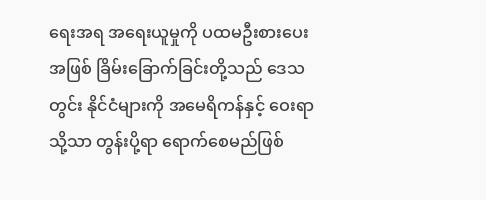ရေးအရ အရေးယူမှုကို ပထမဦးစားပေးအဖြစ် ခြိမ်းခြောက်ခြင်းတို့သည် ဒေသတွင်း နိုင်ငံများကို အမေရိကန်နှင့် ဝေးရာသို့သာ တွန်းပို့ရာ ရောက်စေမည်ဖြစ်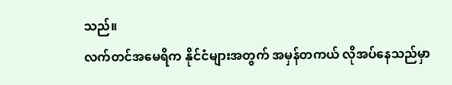သည်။
လက်တင်အမေရိက နိုင်ငံများအတွက် အမှန်တကယ် လိုအပ်နေသည်မှာ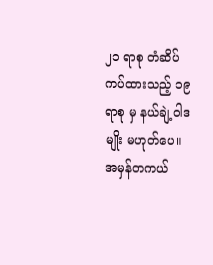၂၁ ရာစု တံဆိပ်ကပ်ထားသည့် ၁၉ ရာစု မှ နယ်ချဲ့ဝါဒမျိုး မဟုတ်ပေ။
အမှန်တကယ်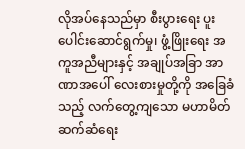လိုအပ်နေသည်မှာ စီးပွားရေး ပူးပေါင်းဆောင်ရွက်မှု၊ ဖွံ့ဖြိုးရေး အကူအညီများနှင့် အချုပ်အခြာ အာဏာအပေါ် လေးစားမှုတို့ကို အခြေခံသည့် လက်တွေ့ကျသော မဟာမိတ် ဆက်ဆံရေး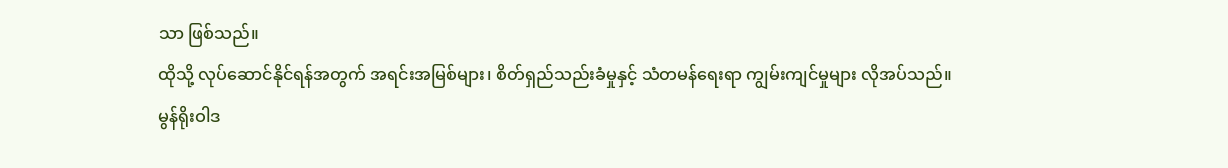သာ ဖြစ်သည်။
ထိုသို့ လုပ်ဆောင်နိုင်ရန်အတွက် အရင်းအမြစ်များ၊ စိတ်ရှည်သည်းခံမှုနှင့် သံတမန်ရေးရာ ကျွမ်းကျင်မှုများ လိုအပ်သည်။
မွန်ရိုးဝါဒ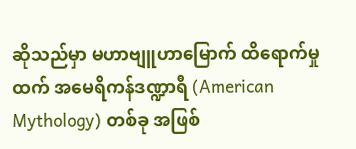ဆိုသည်မှာ မဟာဗျူဟာမြောက် ထိရောက်မှုထက် အမေရိကန်ဒဏ္ဍာရီ (American Mythology) တစ်ခု အဖြစ်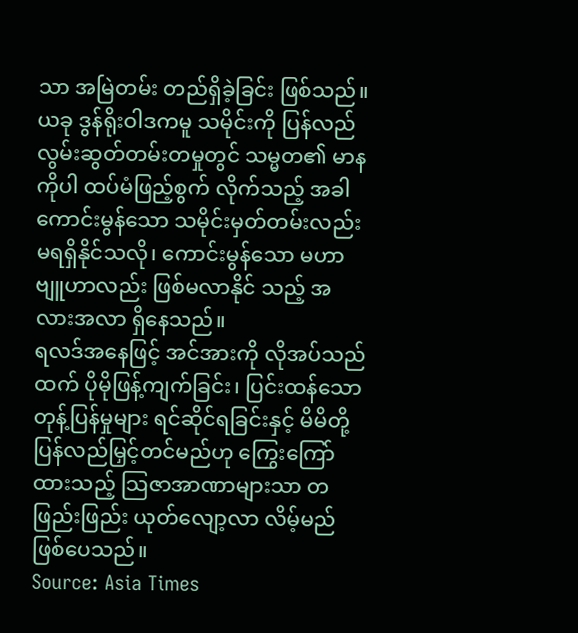သာ အမြဲတမ်း တည်ရှိခဲ့ခြင်း ဖြစ်သည်။
ယခု ဒွန်ရိုးဝါဒကမူ သမိုင်းကို ပြန်လည် လွမ်းဆွတ်တမ်းတမှုတွင် သမ္မတ၏ မာနကိုပါ ထပ်မံဖြည့်စွက် လိုက်သည့် အခါ ကောင်းမွန်သော သမိုင်းမှတ်တမ်းလည်း မရရှိနိုင်သလို၊ ကောင်းမွန်သော မဟာဗျူဟာလည်း ဖြစ်မလာနိုင် သည့် အလားအလာ ရှိနေသည်။
ရလဒ်အနေဖြင့် အင်အားကို လိုအပ်သည်ထက် ပိုမိုဖြန့်ကျက်ခြင်း၊ ပြင်းထန်သော တုန့်ပြန်မှုများ ရင်ဆိုင်ရခြင်းနှင့် မိမိတို့ ပြန်လည်မြှင့်တင်မည်ဟု ကြွေးကြော်ထားသည့် သြဇာအာဏာများသာ တဖြည်းဖြည်း ယုတ်လျော့လာ လိမ့်မည် ဖြစ်ပေသည်။
Source: Asia Times